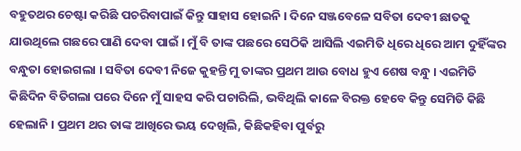ବହୁତଥର ଚେଷ୍ଟା କରିଛି ପଚରିବାପାଇଁ କିନ୍ତୁ ସାହାସ ହୋଇନି । ଦିନେ ସଞ୍ଜବେଳେ ସବିତା ଦେବୀ ଛାତକୁ ଯାଉଥିଲେ ଗଛରେ ପାଣି ଦେବା ପାଇଁ । ମୁଁ ବି ତାଙ୍କ ପଛରେ ସେଠିକି ଆସିଲି ଏଇମିତି ଧିରେ ଧିରେ ଆମ ଦୁହିଁଙ୍କର ବନ୍ଧୁତା ହୋଇଗଲା । ସବିତା ଦେବୀ ନିଜେ କୁହନ୍ତି ମୁ ତାଙ୍କର ପ୍ରଥମ ଆଉ ବୋଧ ହୁଏ ଶେଷ ବନ୍ଧୁ । ଏଇମିତି କିଛିଦିନ ବିତିଗଲା ପରେ ଦିନେ ମୁଁ ସାହସ କରି ପଚାରିଲି, ଭବିଥିଲି କାଳେ ବିରକ୍ତ ହେବେ କିନ୍ତୁ ସେମିତି କିଛି ହେଲାନି । ପ୍ରଥମ ଥର ତାଙ୍କ ଆଖିରେ ଭୟ ଦେଖିଲି, କିଛିକହିବା ପୁର୍ବରୁ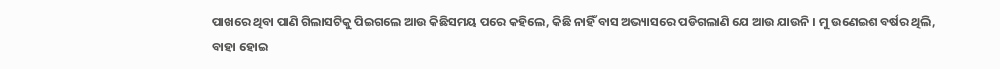ପାଖରେ ଥିବା ପାଣି ଗିଲାସଟିକୁ ପିଇଗଲେ ଆଉ କିଛିସମୟ ପରେ କହିଲେ, କିଛି ନାହିଁ ବାସ ଅଭ୍ୟାସରେ ପଡିଗଲାଣି ଯେ ଆଉ ଯାଉନି । ମୁ ଉଣେଇଶ ବର୍ଷର ଥିଲି, ବାହା ହୋଇ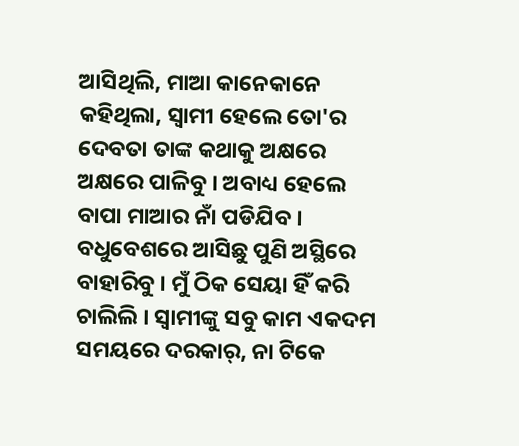ଆସିଥିଲି, ମାଆ କାନେକାନେ କହିଥିଲା, ସ୍ୱାମୀ ହେଲେ ତୋ'ର ଦେବତା ତାଙ୍କ କଥାକୁ ଅକ୍ଷରେ ଅକ୍ଷରେ ପାଳିବୁ । ଅବାଧ୍ୟ ହେଲେ ବାପା ମାଆର ନାଁ ପଡିଯିବ । ବଧୁବେଶରେ ଆସିଛୁ ପୁଣି ଅସ୍ଥିରେ ବାହାରିବୁ । ମୁଁ ଠିକ ସେୟା ହିଁ କରି ଚାଲିଲି । ସ୍ୱାମୀଙ୍କୁ ସବୁ କାମ ଏକଦମ ସମୟରେ ଦରକାର୍, ନା ଟିକେ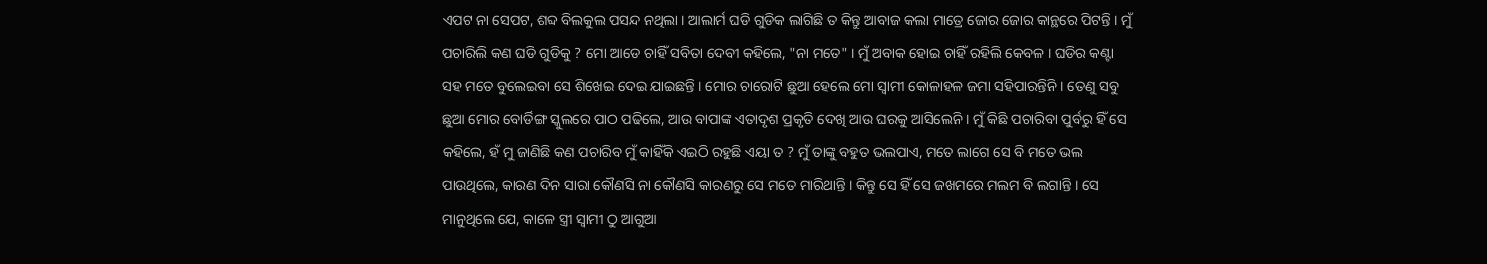ଏପଟ ନା ସେପଟ, ଶବ୍ଦ ବିଲକୁଲ ପସନ୍ଦ ନଥିଲା । ଆଲାର୍ମ ଘଡି ଗୁଡିକ ଲାଗିଛି ତ କିନ୍ତୁ ଆବାଜ କଲା ମାତ୍ରେ ଜୋର ଜୋର କାନ୍ଥରେ ପିଟନ୍ତି । ମୁଁ ପଚାରିଲି କଣ ଘଡି ଗୁଡିକୁ ? ମୋ ଆଡେ ଚାହିଁ ସବିତା ଦେବୀ କହିଲେ, "ନା ମତେ" । ମୁଁ ଅବାକ ହୋଇ ଚାହିଁ ରହିଲି କେବଳ । ଘଡିର କଣ୍ଟା ସହ ମତେ ବୁଲେଇବା ସେ ଶିଖେଇ ଦେଇ ଯାଇଛନ୍ତି । ମୋର ଚାରୋଟି ଛୁଆ ହେଲେ ମୋ ସ୍ୱାମୀ କୋଳାହଳ ଜମା ସହିପାରନ୍ତିନି । ତେଣୁ ସବୁ ଛୁଆ ମୋର ବୋର୍ଡିଙ୍ଗ ସ୍କୁଲରେ ପାଠ ପଢିଲେ, ଆଉ ବାପାଙ୍କ ଏତାଦୃଶ ପ୍ରକୃତି ଦେଖି ଆଉ ଘରକୁ ଆସିଲେନି । ମୁଁ କିଛି ପଚାରିବା ପୁର୍ବରୁ ହିଁ ସେ କହିଲେ, ହଁ ମୁ ଜାଣିଛି କଣ ପଚାରିବ ମୁଁ କାହିଁକି ଏଇଠି ରହୁଛି ଏୟା ତ ? ମୁଁ ତାଙ୍କୁ ବହୁତ ଭଲପାଏ, ମତେ ଲାଗେ ସେ ବି ମତେ ଭଲ ପାଉଥିଲେ, କାରଣ ଦିନ ସାରା କୌଣସି ନା କୌଣସି କାରଣରୁ ସେ ମତେ ମାରିଥାନ୍ତି । କିନ୍ତୁ ସେ ହିଁ ସେ ଜଖମରେ ମଲମ ବି ଲଗାନ୍ତି । ସେ ମାନୁଥିଲେ ଯେ, କାଳେ ସ୍ତ୍ରୀ ସ୍ୱାମୀ ଠୁ ଆଗୁଆ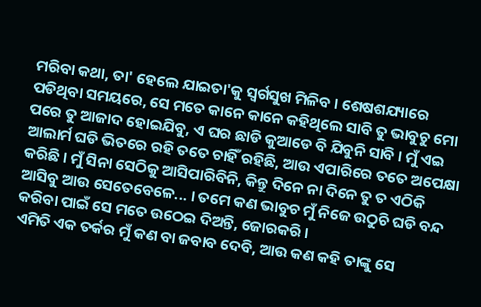ମରିବା କଥା, ତା' ହେଲେ ଯାଇତା'କୁ ସ୍ୱର୍ଗସୁଖ ମିଳିବ । ଶେଷଶଯ୍ୟାରେ ପଡିଥିବା ସମୟରେ, ସେ ମତେ କାନେ କାନେ କହିଥିଲେ ସାବି ତୁ ଭାବୁଚୁ ମୋ ପରେ ତୁ ଆଜାଦ ହୋଇଯିବୁ, ଏ ଘର ଛାଡି କୁଆଡେ ବି ଯିବୁନି ସାବି । ମୁଁ ଏଇ ଆଲାର୍ମ ଘଡି ଭିତରେ ରହି ତତେ ଚାହିଁ ରହିଛି, ଆଉ ଏପାରିରେ ତତେ ଅପେକ୍ଷା କରିଛି । ମୁଁ ସିନା ସେଠିକୁ ଆସିପାରିବିନି, କିନ୍ତୁ ଦିନେ ନା ଦିନେ ତୁ ତ ଏଠିକି ଆସିବୁ ଆଉ ସେତେବେଳେ... । ତମେ କଣ ଭାବୁଚ ମୁଁ ନିଜେ ଉଠୁଚି ଘଡି ବନ୍ଦ କରିବା ପାଇଁ ସେ ମତେ ଉଠେଇ ଦିଅନ୍ତି, ଜୋରକରି ।
ଏମିତି ଏକ ତର୍କର ମୁଁ କଣ ବା ଜବାବ ଦେବି, ଆଉ କଣ କହି ତାଙ୍କୁ ସେ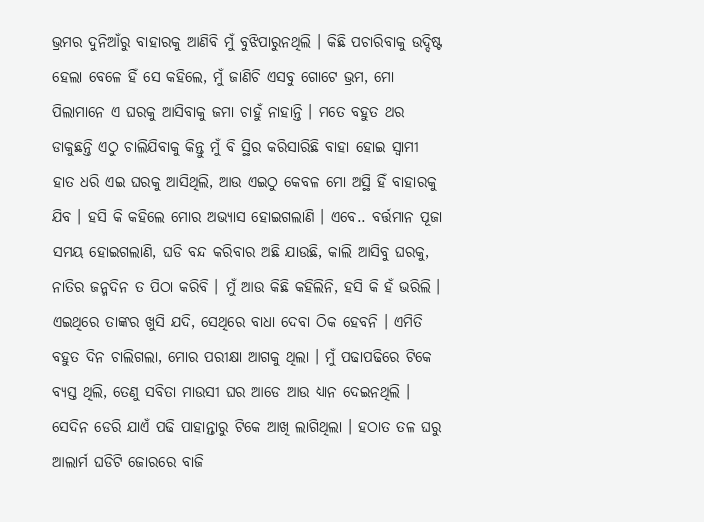ଭ୍ରମର ଦୁନିଆଁରୁ ବାହାରକୁ ଆଣିବି ମୁଁ ବୁଝିପାରୁନଥିଲି । କିଛି ପଚାରିବାକୁ ଉଦ୍ଦିଷ୍ଟ ହେଲା ବେଳେ ହିଁ ସେ କହିଲେ, ମୁଁ ଜାଣିଚି ଏସବୁ ଗୋଟେ ଭ୍ରମ, ମୋ ପିଲାମାନେ ଏ ଘରକୁ ଆସିବାକୁ ଜମା ଚାହୁଁ ନାହାନ୍ତି । ମତେ ବହୁତ ଥର ଡାକୁଛନ୍ତି ଏଠୁ ଚାଲିଯିବାକୁ କିନ୍ତୁ ମୁଁ ବି ସ୍ଥିର କରିସାରିଛି ବାହା ହୋଇ ସ୍ୱାମୀ ହାତ ଧରି ଏଇ ଘରକୁ ଆସିଥିଲି, ଆଉ ଏଇଠୁ କେବଳ ମୋ ଅସ୍ଥି ହିଁ ବାହାରକୁ ଯିବ । ହସି କି କହିଲେ ମୋର ଅଭ୍ୟାସ ହୋଇଗଲାଣି । ଏବେ.. ବର୍ତ୍ତମାନ ପୂଜା ସମୟ ହୋଇଗଲାଣି, ଘଡି ବନ୍ଦ କରିବାର ଅଛି ଯାଉଛି, କାଲି ଆସିବୁ ଘରକୁ, ନାତିର ଜନ୍ମଦିନ ତ ପିଠା କରିବି । ମୁଁ ଆଉ କିଛି କହିଲିନି, ହସି କି ହଁ ଭରିଲି । ଏଇଥିରେ ତାଙ୍କର ଖୁସି ଯଦି, ସେଥିରେ ବାଧା ଦେବା ଠିକ ହେବନି । ଏମିତି ବହୁତ ଦିନ ଚାଲିଗଲା, ମୋର ପରୀକ୍ଷା ଆଗକୁ ଥିଲା । ମୁଁ ପଢାପଢିରେ ଟିକେ ବ୍ୟସ୍ତ ଥିଲି, ତେଣୁ ସବିତା ମାଉସୀ ଘର ଆଡେ ଆଉ ଧ୍ୟାନ ଦେଇନଥିଲି । ସେଦିନ ଡେରି ଯାଏଁ ପଢି ପାହାନ୍ତାରୁ ଟିକେ ଆଖି ଲାଗିଥିଲା । ହଠାତ ତଳ ଘରୁ ଆଲାର୍ମ ଘଡିଟି ଜୋରରେ ବାଜି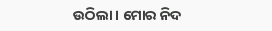ଉଠିଲା । ମୋର ନିଦ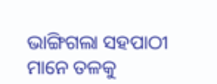ଭାଙ୍ଗିଗଲା ସହପାଠୀ ମାନେ ତଳକୁ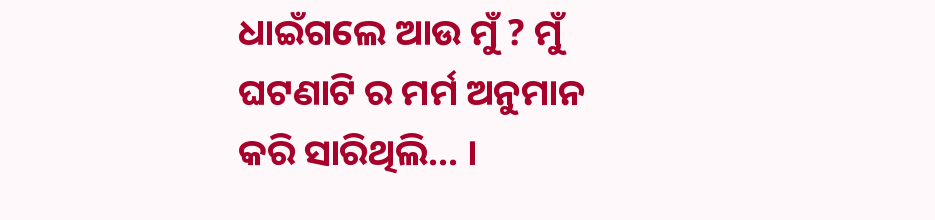ଧାଇଁଗଲେ ଆଉ ମୁଁ ? ମୁଁ ଘଟଣାଟି ର ମର୍ମ ଅନୁମାନ କରି ସାରିଥିଲି... ।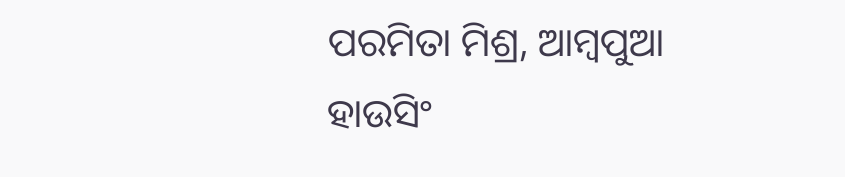ପରମିତା ମିଶ୍ର, ଆମ୍ବପୁଆ ହାଉସିଂ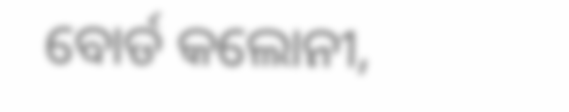ବୋର୍ଡ କଲୋନୀ,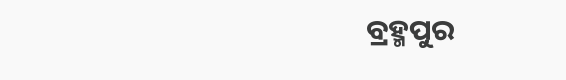ବ୍ରହ୍ମପୁର